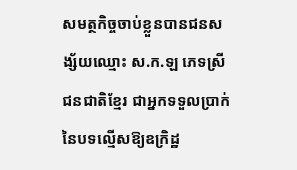សមត្ថកិច្ចចាប់ខ្លួនបានជនសង្ស័យឈ្មោះ ស.ក.ឡ ភេទស្រី ជនជាតិខ្មែរ ជាអ្នកទទួលប្រាក់នៃបទល្មើសឱ្យឧក្រិដ្ឋ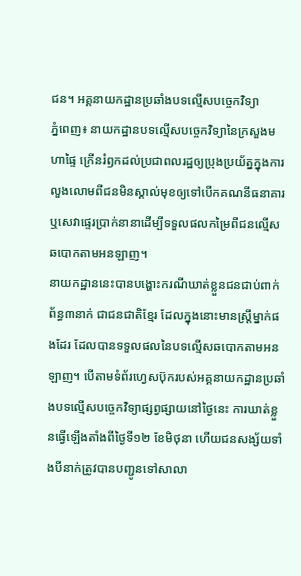ជន។ អគ្គនាយកដ្ឋានប្រឆាំងបទល្មើសបច្ចេកវិទ្យា
ភ្នំពេញ៖ នាយកដ្ឋានបទល្មើសបច្ចេកវិទ្យានៃក្រសួងមហាផ្ទៃ ក្រើនរំឭកដល់ប្រជាពលរដ្ឋឲ្យប្រុងប្រយ័ត្នក្នុងការលួងលោមពីជនមិនស្គាល់មុខឲ្យទៅបើកគណនីធនាគារ ឬសេវាផ្ទេរប្រាក់នានាដើម្បីទទួលផលកម្រៃពីជនល្មើសឆបោកតាមអនឡាញ។
នាយកដ្ឋាននេះបានបង្ហោះករណីឃាត់ខ្លួនជនជាប់ពាក់ព័ន្ធ៣នាក់ ជាជនជាតិខ្មែរ ដែលក្នុងនោះមានស្ត្រីម្នាក់ផងដែរ ដែលបានទទួលផលនៃបទល្មើសឆបោកតាមអនឡាញ។ បើតាមទំព័រហ្វេសប៊ុករបស់អគ្គនាយកដ្ឋានប្រឆាំងបទល្មើសបច្ចេកវិទ្យាផ្សព្វផ្សាយនៅថ្ងៃនេះ ការឃាត់ខ្លួនធ្វើឡើងតាំងពីថ្ងៃទី១២ ខែមិថុនា ហើយជនសង្ស័យទាំងបីនាក់ត្រូវបានបញ្ជូនទៅសាលា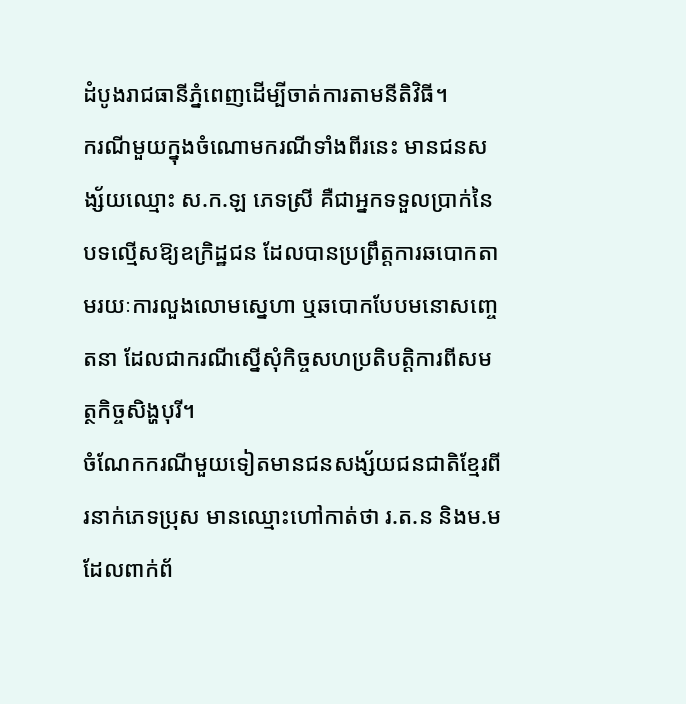ដំបូងរាជធានីភ្នំពេញដើម្បីចាត់ការតាមនីតិវិធី។
ករណីមួយក្នុងចំណោមករណីទាំងពីរនេះ មានជនសង្ស័យឈ្មោះ ស.ក.ឡ ភេទស្រី គឺជាអ្នកទទួលប្រាក់នៃបទល្មើសឱ្យឧក្រិដ្ឋជន ដែលបានប្រព្រឹត្តការឆបោកតាមរយៈការលួងលោមស្នេហា ឬឆបោកបែបមនោសញ្ចេតនា ដែលជាករណីស្នើសុំកិច្ចសហប្រតិបត្តិការពីសមត្ថកិច្ចសិង្ហបុរី។
ចំណែកករណីមួយទៀតមានជនសង្ស័យជនជាតិខ្មែរពីរនាក់ភេទប្រុស មានឈ្មោះហៅកាត់ថា រ.ត.ន និងម.ម ដែលពាក់ព័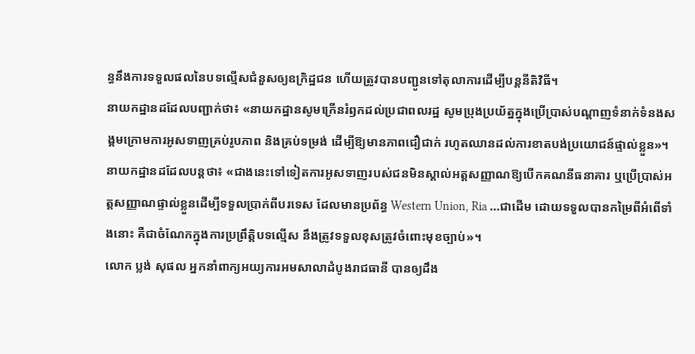ន្ធនឹងការទទួលផលនៃបទល្មើសជំនួសឲ្យឧក្រិដ្ឋជន ហើយត្រូវបានបញ្ជូនទៅតុលាការដើម្បីបន្តនីតិវិធី។
នាយកដ្ឋានដដែលបញ្ជាក់ថា៖ «នាយកដ្ឋានសូមក្រើនរំឭកដល់ប្រជាពលរដ្ឋ សូមប្រុងប្រយ័ត្នក្នុងប្រើប្រាស់បណ្តាញទំនាក់ទំនងសង្គមក្រោមការអូសទាញគ្រប់រូបភាព និងគ្រប់ទម្រង់ ដើម្បីឱ្យមានភាពជឿជាក់ រហូតឈានដល់ការខាតបង់ប្រយោជន៍ផ្ទាល់ខ្លួន»។
នាយកដ្ឋានដដែលបន្តថា៖ «ជាងនេះទៅទៀតការអូសទាញរបស់ជនមិនស្គាល់អត្តសញ្ញាណឱ្យបើកគណនីធនាគារ ឬប្រើប្រាស់អត្តសញ្ញាណផ្ទាល់ខ្លួនដើម្បីទទួលប្រាក់ពីបរទេស ដែលមានប្រព័ន្ធ Western Union, Ria …ជាដើម ដោយទទួលបានកម្រៃពីអំពើទាំងនោះ គឺជាចំណែកក្នុងការប្រព្រឹត្តិបទល្មើស នឹងត្រូវទទួលខុសត្រូវចំពោះមុខច្បាប់»។
លោក ប្លង់ សុផល អ្នកនាំពាក្យអយ្យការអមសាលាដំបូងរាជធានី បានឲ្យដឹង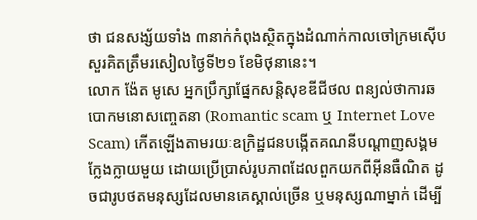ថា ជនសង្ស័យទាំង ៣នាក់កំពុងស្ថិតក្នុងដំណាក់កាលចៅក្រមស៊ើបសួរគិតត្រឹមរសៀលថ្ងៃទី២១ ខែមិថុនានេះ។
លោក ង៉ែត មូសេ អ្នកប្រឹក្សាផ្នែកសន្តិសុខឌីជីថល ពន្យល់ថាការឆបោកមនោសញ្ចេតនា (Romantic scam ឬ Internet Love Scam) កើតឡើងតាមរយៈឧក្រិដ្ឋជនបង្កើតគណនីបណ្តាញសង្គមក្លែងក្លាយមួយ ដោយប្រើប្រាស់រូបភាពដែលពួកយកពីអ៊ីនធឺណិត ដូចជារូបថតមនុស្សដែលមានគេស្គាល់ច្រើន ឬមនុស្សណាម្នាក់ ដើម្បី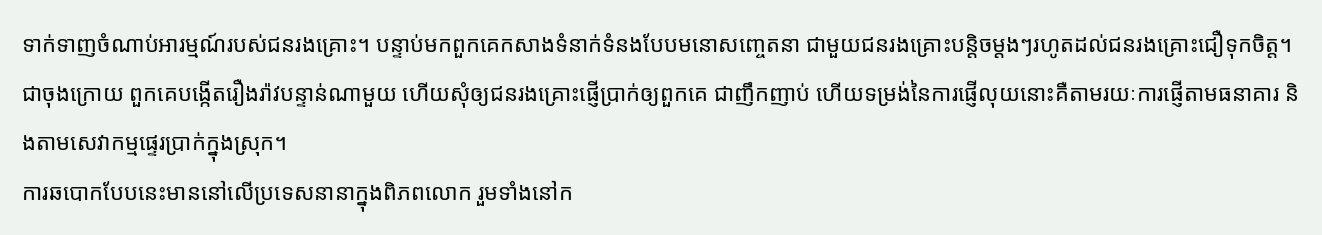ទាក់ទាញចំណាប់អារម្មណ៍របស់ជនរងគ្រោះ។ បន្ទាប់មកពួកគេកសាងទំនាក់ទំនងបែបមនោសញ្ចេតនា ជាមួយជនរងគ្រោះបន្ដិចម្តងៗរហូតដល់ជនរងគ្រោះជឿទុកចិត្ត។
ជាចុងក្រោយ ពួកគេបង្កើតរឿងរ៉ាវបន្ទាន់ណាមួយ ហើយសុំឲ្យជនរងគ្រោះផ្ញើប្រាក់ឲ្យពួកគេ ជាញឹកញាប់ ហើយទម្រង់នៃការផ្ញើលុយនោះគឺតាមរយៈការផ្ញើតាមធនាគារ និងតាមសេវាកម្មផ្ទេរប្រាក់ក្នុងស្រុក។
ការឆបោកបែបនេះមាននៅលើប្រទេសនានាក្នុងពិភពលោក រួមទាំងនៅក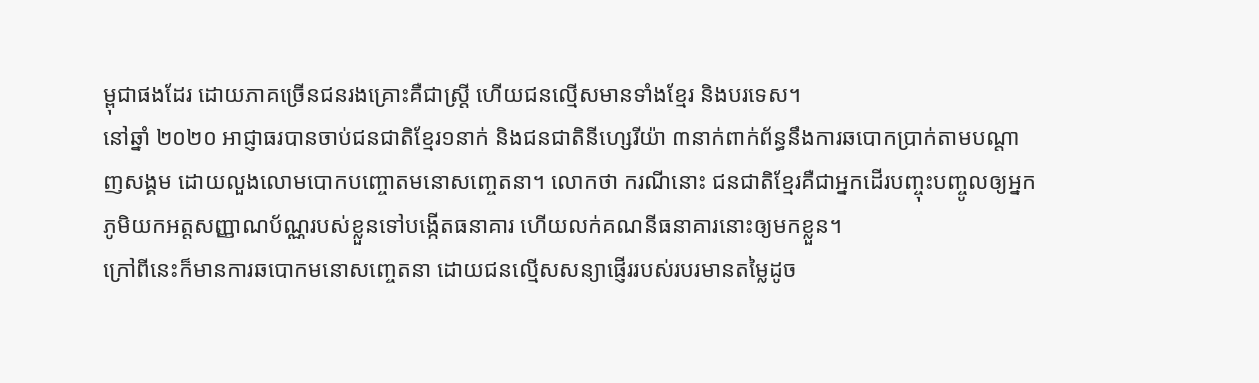ម្ពុជាផងដែរ ដោយភាគច្រើនជនរងគ្រោះគឺជាស្ត្រី ហើយជនល្មើសមានទាំងខ្មែរ និងបរទេស។
នៅឆ្នាំ ២០២០ អាជ្ញាធរបានចាប់ជនជាតិខែ្មរ១នាក់ និងជនជាតិនីហ្សេរីយ៉ា ៣នាក់ពាក់ព័ន្ធនឹងការឆបោកប្រាក់តាមបណ្តាញសង្គម ដោយលួងលោមបោកបញ្ចោតមនោសញ្ចេតនា។ លោកថា ករណីនោះ ជនជាតិខ្មែរគឺជាអ្នកដើរបញ្ចុះបញ្ចូលឲ្យអ្នកភូមិយកអត្តសញ្ញាណប័ណ្ណរបស់ខ្លួនទៅបង្កើតធនាគារ ហើយលក់គណនីធនាគារនោះឲ្យមកខ្លួន។
ក្រៅពីនេះក៏មានការឆបោកមនោសញ្ចេតនា ដោយជនល្មើសសន្យាផ្ញើររបស់របរមានតម្លៃដូច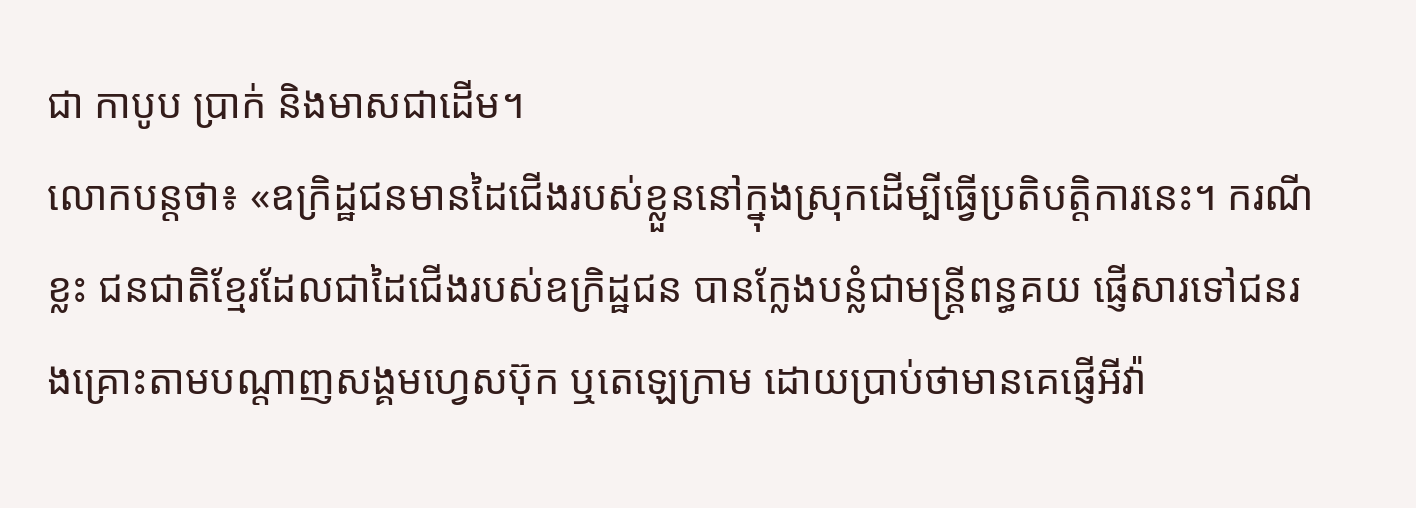ជា កាបូប ប្រាក់ និងមាសជាដើម។
លោកបន្តថា៖ «ឧក្រិដ្ឋជនមានដៃជើងរបស់ខ្លួននៅក្នុងស្រុកដើម្បីធ្វើប្រតិបត្តិការនេះ។ ករណីខ្លះ ជនជាតិខ្មែរដែលជាដៃជើងរបស់ឧក្រិដ្ឋជន បានក្លែងបន្លំជាមន្ត្រីពន្ធគយ ផ្ញើសារទៅជនរងគ្រោះតាមបណ្តាញសង្គមហ្វេសប៊ុក ឬតេឡេក្រាម ដោយប្រាប់ថាមានគេផ្ញើអីវ៉ា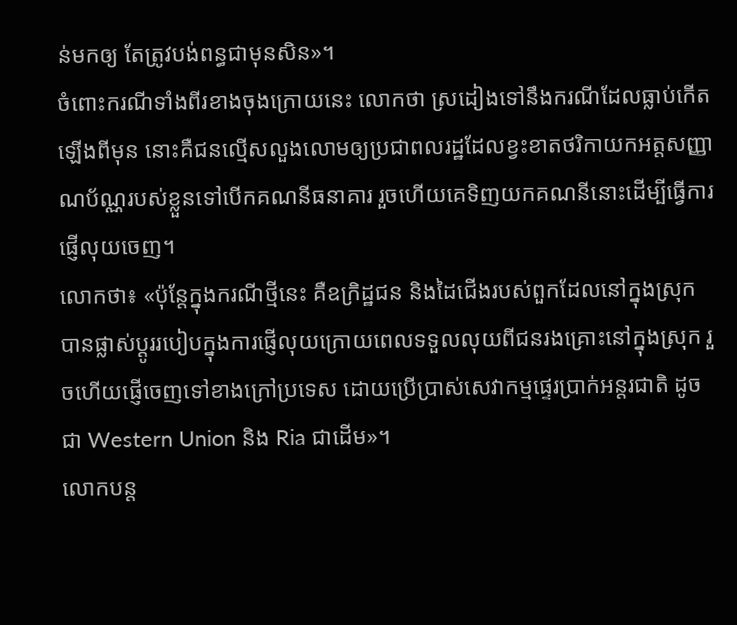ន់មកឲ្យ តែត្រូវបង់ពន្ធជាមុនសិន»។
ចំពោះករណីទាំងពីរខាងចុងក្រោយនេះ លោកថា ស្រដៀងទៅនឹងករណីដែលធ្លាប់កើតឡើងពីមុន នោះគឺជនល្មើសលួងលោមឲ្យប្រជាពលរដ្ឋដែលខ្វះខាតថរិកាយកអត្តសញ្ញាណប័ណ្ណរបស់ខ្លួនទៅបើកគណនីធនាគារ រួចហើយគេទិញយកគណនីនោះដើម្បីធ្វើការផ្ញើលុយចេញ។
លោកថា៖ «ប៉ុន្តែក្នុងករណីថ្មីនេះ គឺឧក្រិដ្ឋជន និងដៃជើងរបស់ពួកដែលនៅក្នុងស្រុក បានផ្លាស់ប្តូររបៀបក្នុងការផ្ញើលុយក្រោយពេលទទួលលុយពីជនរងគ្រោះនៅក្នុងស្រុក រួចហើយផ្ញើចេញទៅខាងក្រៅប្រទេស ដោយប្រើប្រាស់សេវាកម្មផ្ទេរប្រាក់អន្តរជាតិ ដូចជា Western Union និង Ria ជាដើម»។
លោកបន្ត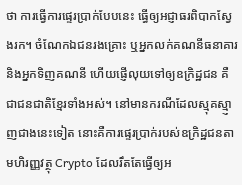ថា ការធ្វើការផ្ទេរប្រាក់បែបនេះ ធ្ធើឲ្យអជ្ញាធរពិបាកស្វែងរក។ ចំណែកឯជនរងគ្រោះ ឬអ្នកលក់គណនីធនាគារ និងអ្នកទិញគណនី ហើយផ្ញើលុយទៅឲ្យឧក្រិដ្ឋជន គឺជាជនជាតិខ្មែរទាំងអស់។ នៅមានករណីដែលស្មុគស្មា្ញញជាងនេះទៀត នោះគឺការផ្ទេរប្រាក់របស់ឧក្រិដ្ឋជនតាមហិរញ្ញវត្ថុ Crypto ដែលរឹតតែធ្វើឲ្យអ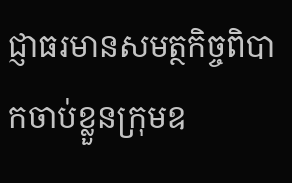ជ្ញាធរមានសមត្ថកិច្ចពិបាកចាប់ខ្លួនក្រុមឧ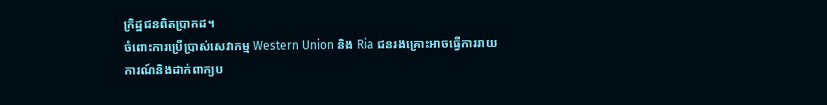ក្រិដ្ឋជនពិតប្រាកដ។
ចំពោះការប្រើប្រាស់សេវាកម្ម Western Union និង Ria ជនរងគ្រោះអាចធ្វើការរាយការណ៍និងដាក់ពាក្យប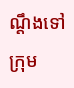ណ្ដឹងទៅក្រុម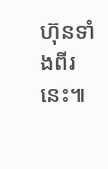ហ៊ុនទាំងពីរនេះ៕